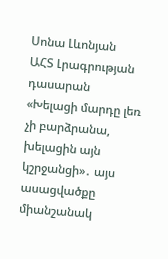Սոնա Լևոնյան
ԱՀՏ Լրագրության դասարան
«Խելացի մարդը լեռ չի բարձրանա, խելացին այն կշրջանցի»․ այս ասացվածքը միանշանակ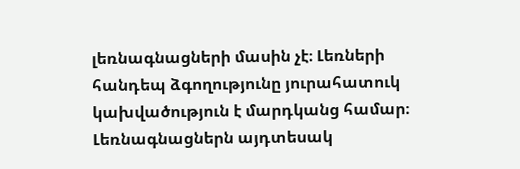լեռնագնացների մասին չէ։ Լեռների հանդեպ ձգողությունը յուրահատուկ կախվածություն է մարդկանց համար։ Լեռնագնացներն այդտեսակ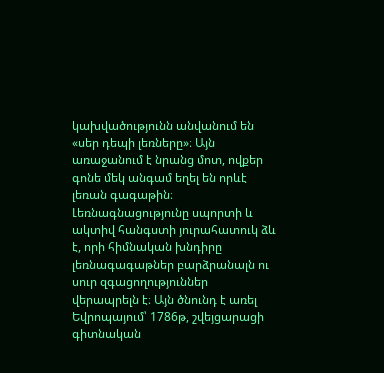կախվածությունն անվանում են «սեր դեպի լեռները»։ Այն առաջանում է նրանց մոտ, ովքեր գոնե մեկ անգամ եղել են որևէ լեռան գագաթին։
Լեռնագնացությունը սպորտի և ակտիվ հանգստի յուրահատուկ ձև է, որի հիմնական խնդիրը լեռնագագաթներ բարձրանալն ու սուր զգացողություններ վերապրելն է։ Այն ծնունդ է առել Եվրոպայում՝ 1786թ, շվեյցարացի գիտնական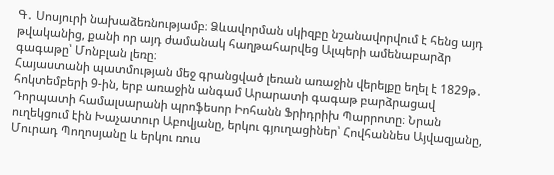Գ․ Սոսյուրի նախաձեռնությամբ։ Ձևավորման սկիզբը նշանավորվում է հենց այդ թվականից, քանի որ այդ ժամանակ հաղթահարվեց Ալպերի ամենաբարձր գագաթը՝ Մոնբլան լեռը։
Հայաստանի պատմության մեջ գրանցված լեռան առաջին վերելքը եղել է 1829թ․ հոկտեմբերի 9-ին, երբ առաջին անգամ Արարատի գագաթ բարձրացավ Դորպատի համալսարանի պրոֆեսոր Իոհանն Ֆրիդրիխ Պարրոտը։ Նրան ուղեկցում էին Խաչատուր Աբովյանը, երկու գյուղացիներ՝ Հովհաննես Այվազյանը, Մուրադ Պողոսյանը և երկու ռուս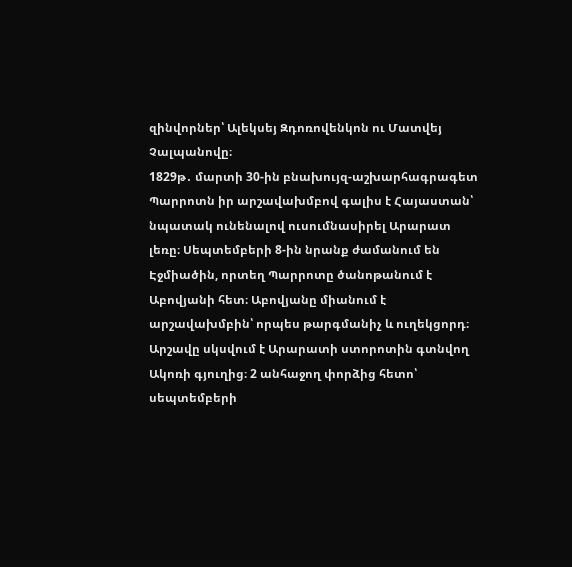զինվորներ՝ Ալեկսեյ Զդոռովենկոն ու Մատվեյ Չալպանովը։
1829թ․ մարտի 30-ին բնախույզ-աշխարհագրագետ Պարրոտն իր արշավախմբով գալիս է Հայաստան՝ նպատակ ունենալով ուսումնասիրել Արարատ լեռը։ Սեպտեմբերի 8-ին նրանք ժամանում են Էջմիածին, որտեղ Պարրոտը ծանոթանում է Աբովյանի հետ։ Աբովյանը միանում է արշավախմբին՝ որպես թարգմանիչ և ուղեկցորդ։ Արշավը սկսվում է Արարատի ստորոտին գտնվող Ակոռի գյուղից։ 2 անհաջող փորձից հետո՝ սեպտեմբերի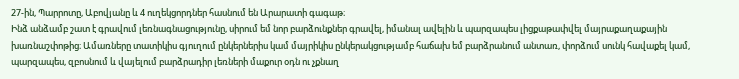27-ին, Պարրոտը, Աբովյանը և 4 ուղեկցորդներ հասնում են Արարատի գագաթ։
Ինձ անձամբ շատ է գրավում լեռնագնացությունը, սիրում եմ նոր բարձունքներ գրավել, իմանալ ավելին և պարզապես լիցքաթափվել մայրաքաղաքային խառնաշփոթից։ Ամառները տատիկիս գյուղում ընկերներիս կամ մայրիկիս ընկերակցությամբ հաճախ եմ բարձրանում անտառ, փորձում սունկ հավաքել կամ, պարզապես, զբոսնում և վայելում բարձրադիր լեռների մաքուր օդն ու չքնաղ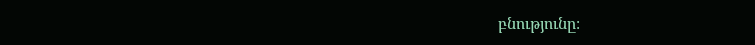բնությունը։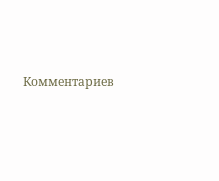Комментариев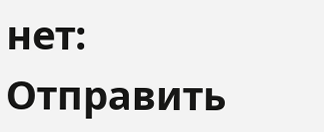нет:
Отправить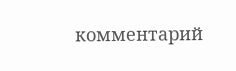комментарий